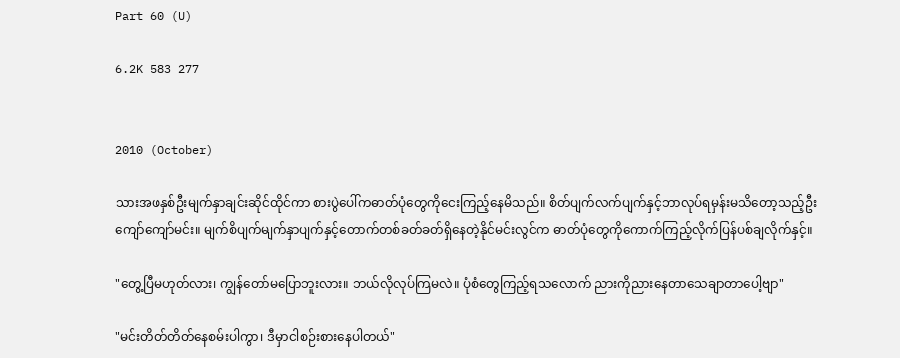Part 60 (U)

6.2K 583 277


2010 (October)

သားအဖနှစ်ဦးမျက်နှာချင်းဆိုင်ထိုင်ကာ စားပွဲပေါ်ကဓာတ်ပုံတွေကိုငေးကြည့်နေမိသည်။ စိတ်ပျက်လက်ပျက်နှင့်ဘာလုပ်ရမှန်းမသိတော့သည့်ဦးကျော်ကျော်မင်း။ မျက်စိပျက်မျက်နှာပျက်နှင့်တောက်တစ်ခတ်ခတ်ရှိနေတဲ့နိုင်မင်းလွင်က ဓာတ်ပုံတွေကိုကောက်ကြည့်လိုက်ပြန်ပစ်ချလိုက်နှင့်။

"တွေ့ပြီမဟုတ်လား၊ ကျွန်တော်မပြောဘူးလား။ ဘယ်လိုလုပ်ကြမလဲ။ ပုံစံတွေကြည့်ရသလောက် ညားကိုညားနေတာသေချာတာပေါ့ဗျာ"

"မင်းတိတ်တိတ်နေစမ်းပါကွာ၊ ဒီမှာငါစဉ်းစားနေပါတယ်"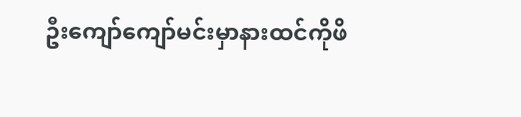ဦးကျော်ကျော်မင်းမှာနားထင်ကိုဖိ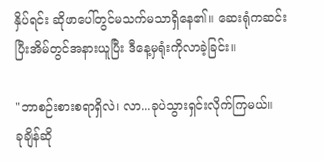နှိပ်ရင်း ဆိုဖာပေါ်တွင်မသက်မသာရှိနေ၏။ ဆေးရုံကဆင်းပြီးအိမ်တွင်အနားယူပြီး ဒီနေ့မှရုံးကိုလာခဲ့ခြင်း။

"ဘာစဉ်းစားစရာရှိလဲ၊ လာ...ခုပဲသွားရှင်းလိုက်ကြမယ်။
ခုချိန်ဆို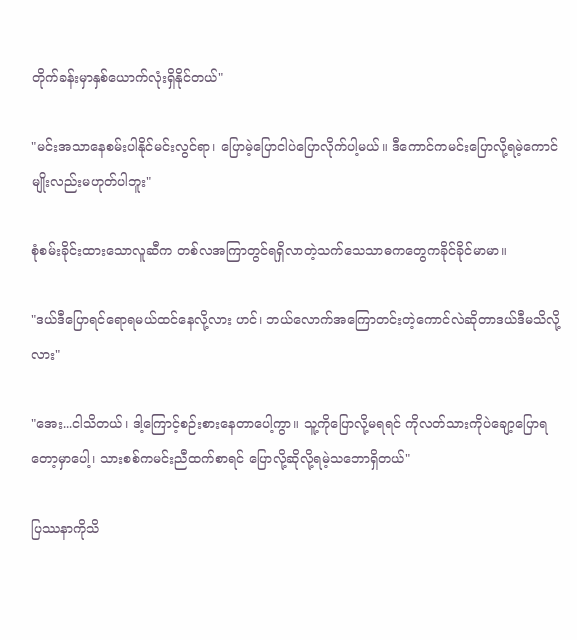တိုက်ခန်းမှာနှစ်ယောက်လုံးရှိနိုင်တယ်"

"မင်းအသာနေစမ်းပါနိုင်မင်းလွင်ရာ၊ ပြောမဲ့ပြောငါပဲပြောလိုက်ပါ့မယ်။ ဒီကောင်ကမင်းပြောလို့ရမဲ့ကောင်မျိုးလည်းမဟုတ်ပါဘူး"

စုံစမ်းခိုင်းထားသောလူဆီက တစ်လအကြာတွင်ရရှိလာတဲ့သက်သေသာဓကတွေကခိုင်ခိုင်မာမာ။

"ဒယ်ဒီပြောရင်ရောရမယ်ထင်နေလို့လား ဟင်၊ ဘယ်လောက်အကြောတင်းတဲ့ကောင်လဲဆိုတာဒယ်ဒီမသိလို့လား"

"အေး...ငါသိတယ်၊ ဒါ့ကြောင့်စဉ်းစားနေတာပေါ့ကွာ။ သူ့ကိုပြောလို့မရရင် ကိုလတ်သားကိုပဲချော့ပြောရတော့မှာပေါ့၊ သားစစ်ကမင်းညီထက်စာရင် ပြောလို့ဆိုလို့ရမဲ့သဘောရှိတယ်"

ပြဿနာကိုသိ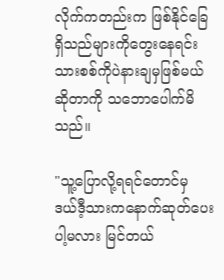လိုက်ကတည်းက ဖြစ်နိုင်ခြေရှိသည်များကိုတွေးနေရင်းသားစစ်ကိုပဲနားချမှဖြစ်မယ်ဆိုတာကို သဘောပေါက်မိသည်။

"သူ့ပြောလို့ရရင်တောင်မှ ဒယ်ဒီ့သားကနောက်ဆုတ်ပေးပါ့မလား မြင်တယ်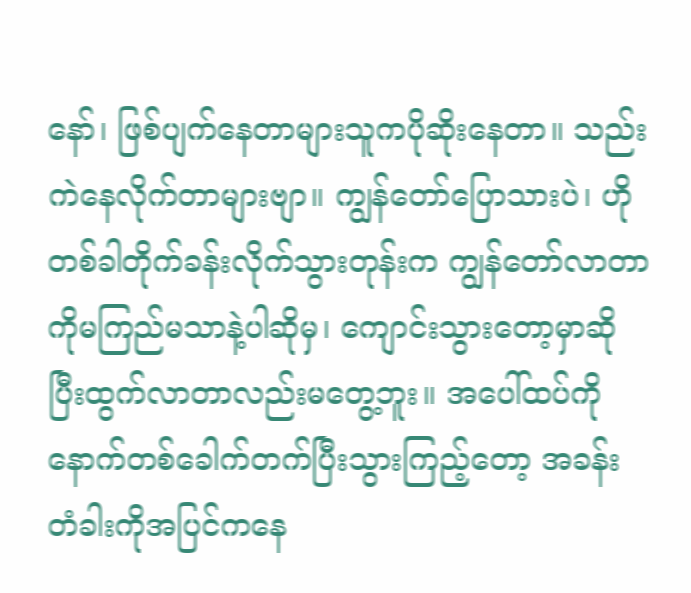နော်၊ ဖြစ်ပျက်နေတာများသူကပိုဆိုးနေတာ။ သည်းကဲနေလိုက်တာများဗျာ။ ကျွန်တော်ပြောသားပဲ၊ ဟိုတစ်ခါတိုက်ခန်းလိုက်သွားတုန်းက ကျွန်တော်လာတာကိုမကြည်မသာနဲ့ပါဆိုမှ၊ ကျောင်းသွားတော့မှာဆိုပြီးထွက်လာတာလည်းမတွေ့ဘူး။ အပေါ်ထပ်ကိုနောက်တစ်ခေါက်တက်ပြီးသွားကြည့်တော့ အခန်းတံခါးကိုအပြင်ကနေ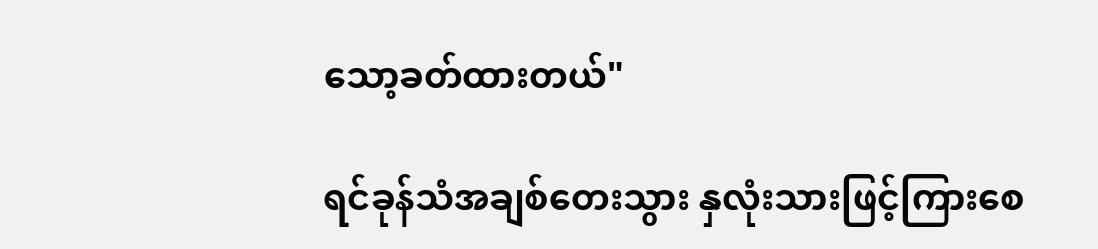သော့ခတ်ထားတယ်"

ရင်ခုန်သံအချစ်တေးသွား နှလုံးသားဖြင့်ကြားစေ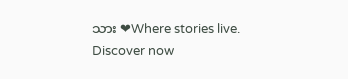သား ❤Where stories live. Discover now